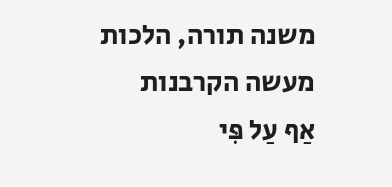משנה תורה, הלכות מעשה הקרבנות
אַף עַל פִּי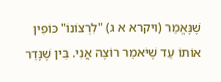שֶׁנֶּאֱמַר (ויקרא א ג) "לִרְצוֹנוֹ" כּוֹפִין אוֹתוֹ עַד שֶׁיֹּאמַר רוֹצֶה אֲנִי. בֵּין שֶׁנָּדַר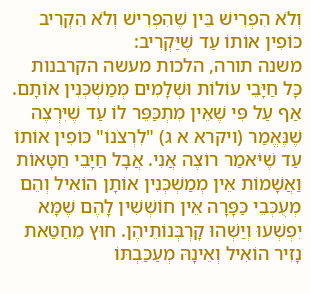וְלֹא הִפְרִישׁ בֵּין שֶׁהִפְרִישׁ וְלֹא הִקְרִיב כּוֹפִין אוֹתוֹ עַד שֶׁיַּקְרִיב:
משנה תורה, הלכות מעשה הקרבנות
כָּל חַיָּבֵי עוֹלוֹת וּשְׁלָמִים מְמַשְׁכְּנִין אוֹתָם. אַף עַל פִּי שֶׁאֵין מִתְכַּפֵּר לוֹ עַד שֶׁיִּרְצֶה שֶׁנֶּאֱמַר (ויקרא א ג) "לִרְצֹנוֹ" כּוֹפִין אוֹתוֹ עַד שֶׁיֹּאמַר רוֹצֶה אֲנִי. אֲבָל חַיָּבֵי חַטָּאוֹת וַאֲשָׁמוֹת אֵין מְמַשְׁכְּנִין אוֹתָן הוֹאִיל וְהֵם מְעֻכְּבֵי כַּפָּרָה אֵין חוֹשְׁשִׁין לָהֶם שֶׁמָּא יִפְשְׁעוּ וְיַשְׁהוּ קָרְבְּנוֹתֵיהֶן. חוּץ מֵחַטַּאת נָזִיר הוֹאִיל וְאֵינָהּ מְעַכַּבְתּוֹ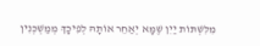מִלִּשְׁתּוֹת יַיִן שֶׁמָּא יְאַחֵר אוֹתָהּ לְפִיכָךְ מְמַשְׁכְּנִין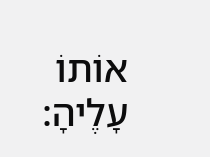אוֹתוֹ עָלֶיהָ: